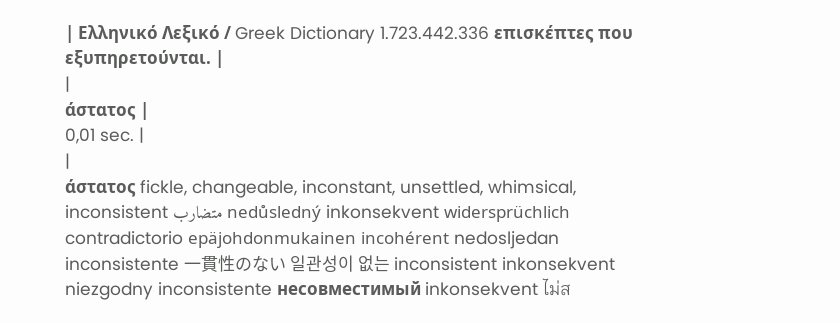| Ελληνικό Λεξικό / Greek Dictionary 1.723.442.336 επισκέπτες που εξυπηρετούνται. |
|
άστατος |
0,01 sec. |
|
άστατος fickle, changeable, inconstant, unsettled, whimsical, inconsistent متضارب nedůsledný inkonsekvent widersprüchlich contradictorio epäjohdonmukainen incohérent nedosljedan inconsistente 一貫性のない 일관성이 없는 inconsistent inkonsekvent niezgodny inconsistente несовместимый inkonsekvent ไม่ส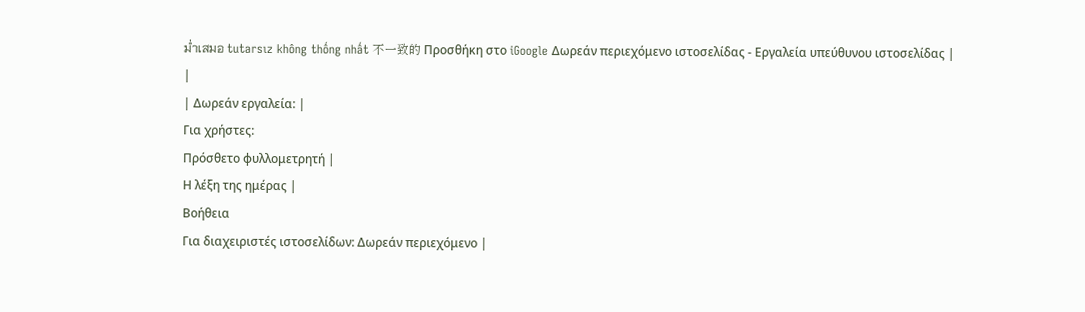ม่ำเสมอ tutarsız không thống nhất 不一致的 Προσθήκη στο iGoogle Δωρεάν περιεχόμενο ιστοσελίδας - Εργαλεία υπεύθυνου ιστοσελίδας |
|
| Δωρεάν εργαλεία: |
Για χρήστες:
Πρόσθετο φυλλομετρητή |
Η λέξη της ημέρας |
Βοήθεια
Για διαχειριστές ιστοσελίδων: Δωρεάν περιεχόμενο |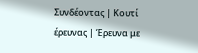Συνδέοντας | Κουτί έρευνας | Έρευνα με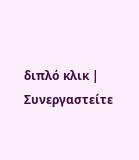διπλό κλικ | Συνεργαστείτε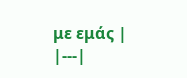με εμάς |
|---|